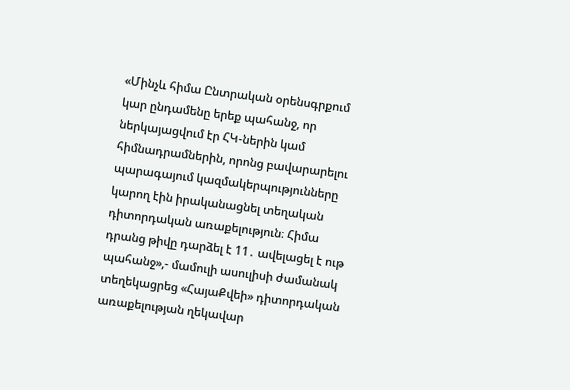«Մինչև հիմա Ընտրական օրենսգրքում կար ընդամենը երեք պահանջ, որ ներկայացվում էր ՀԿ-ներին կամ հիմնադրամներին, որոնց բավարարելու պարագայում կազմակերպությունները կարող էին իրականացնել տեղական դիտորդական առաքելություն։ Հիմա դրանց թիվը դարձել է 11․ ավելացել է ութ պահանջ»,- մամուլի ասուլիսի ժամանակ տեղեկացրեց «ՀայաՔվեի» դիտորդական առաքելության ղեկավար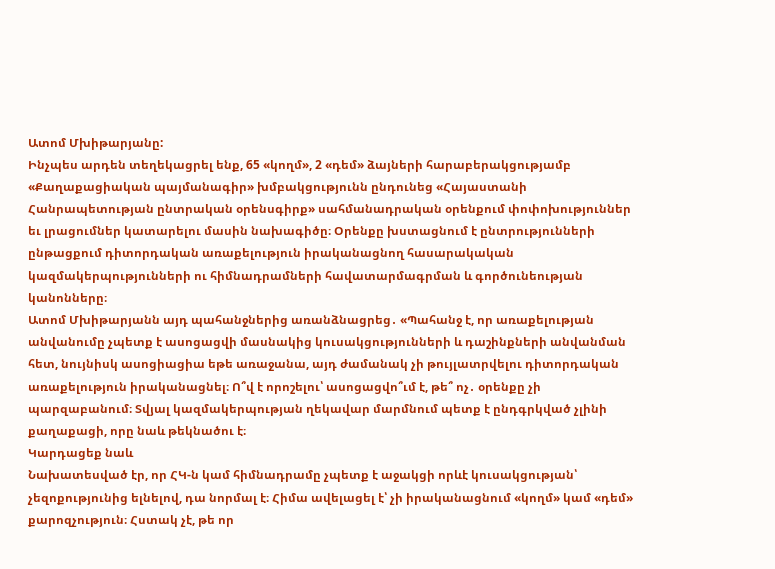Ատոմ Մխիթարյանը:
Ինչպես արդեն տեղեկացրել ենք, 65 «կողմ», 2 «դեմ» ձայների հարաբերակցությամբ «Քաղաքացիական պայմանագիր» խմբակցությունն ընդունեց «Հայաստանի Հանրապետության ընտրական օրենսգիրք» սահմանադրական օրենքում փոփոխություններ եւ լրացումներ կատարելու մասին նախագիծը։ Օրենքը խստացնում է ընտրությունների ընթացքում դիտորդական առաքելություն իրականացնող հասարակական կազմակերպությունների ու հիմնադրամների հավատարմագրման և գործունեության կանոնները։
Ատոմ Մխիթարյանն այդ պահանջներից առանձնացրեց․ «Պահանջ է, որ առաքելության անվանումը չպետք է ասոցացվի մասնակից կուսակցությունների և դաշինքների անվանման հետ, նույնիսկ ասոցիացիա եթե առաջանա, այդ ժամանակ չի թույլատրվելու դիտորդական առաքելություն իրականացնել։ Ո՞վ է որոշելու՝ ասոցացվո՞ւմ է, թե՞ ոչ․ օրենքը չի պարզաբանում։ Տվյալ կազմակերպության ղեկավար մարմնում պետք է ընդգրկված չլինի քաղաքացի, որը նաև թեկնածու է։
Կարդացեք նաև
Նախատեսված էր, որ ՀԿ-ն կամ հիմնադրամը չպետք է աջակցի որևէ կուսակցության՝ չեզոքությունից ելնելով, դա նորմալ է։ Հիմա ավելացել է՝ չի իրականացնում «կողմ» կամ «դեմ» քարոզչություն։ Հստակ չէ, թե որ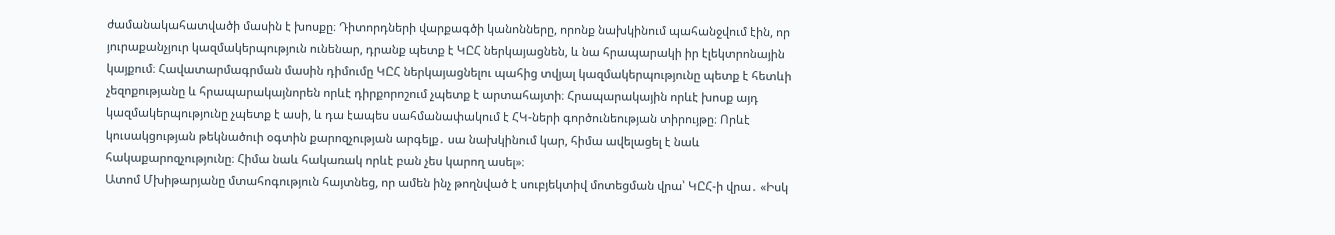ժամանակահատվածի մասին է խոսքը։ Դիտորդների վարքագծի կանոնները, որոնք նախկինում պահանջվում էին, որ յուրաքանչյուր կազմակերպություն ունենար, դրանք պետք է ԿԸՀ ներկայացնեն, և նա հրապարակի իր էլեկտրոնային կայքում։ Հավատարմագրման մասին դիմումը ԿԸՀ ներկայացնելու պահից տվյալ կազմակերպությունը պետք է հետևի չեզոքությանը և հրապարակայնորեն որևէ դիրքորոշում չպետք է արտահայտի։ Հրապարակային որևէ խոսք այդ կազմակերպությունը չպետք է ասի, և դա էապես սահմանափակում է ՀԿ-ների գործունեության տիրույթը։ Որևէ կուսակցության թեկնածուի օգտին քարոզչության արգելք․ սա նախկինում կար, հիմա ավելացել է նաև հակաքարոզչությունը։ Հիմա նաև հակառակ որևէ բան չես կարող ասել»։
Ատոմ Մխիթարյանը մտահոգություն հայտնեց, որ ամեն ինչ թողնված է սուբյեկտիվ մոտեցման վրա՝ ԿԸՀ-ի վրա․ «Իսկ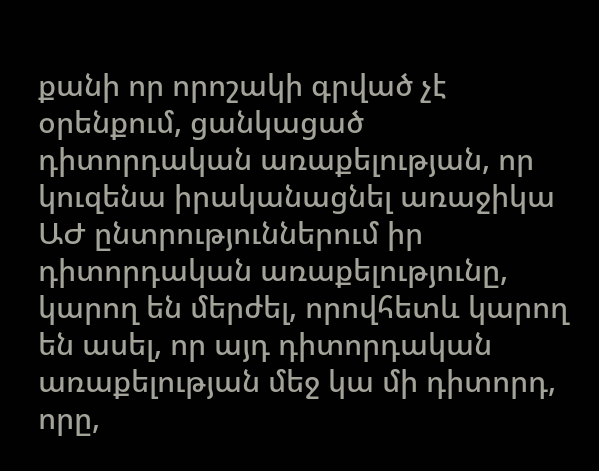քանի որ որոշակի գրված չէ օրենքում, ցանկացած դիտորդական առաքելության, որ կուզենա իրականացնել առաջիկա ԱԺ ընտրություններում իր դիտորդական առաքելությունը, կարող են մերժել, որովհետև կարող են ասել, որ այդ դիտորդական առաքելության մեջ կա մի դիտորդ, որը,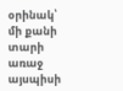օրինակ՝ մի քանի տարի առաջ այսպիսի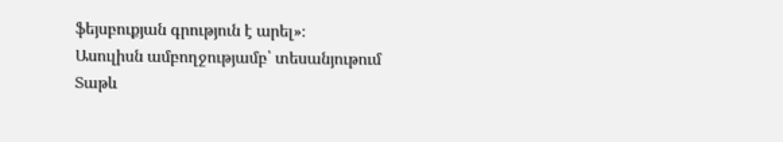ֆեյսբուքյան գրություն է արել»։
Ասուլիսն ամբողջությամբ՝ տեսանյութում
Տաթև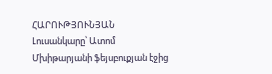ՀԱՐՈՒԹՅՈՒՆՅԱՆ
Լուսանկարը՝ Ատոմ Մխիթարյանի ֆեյսբուքյան էջից